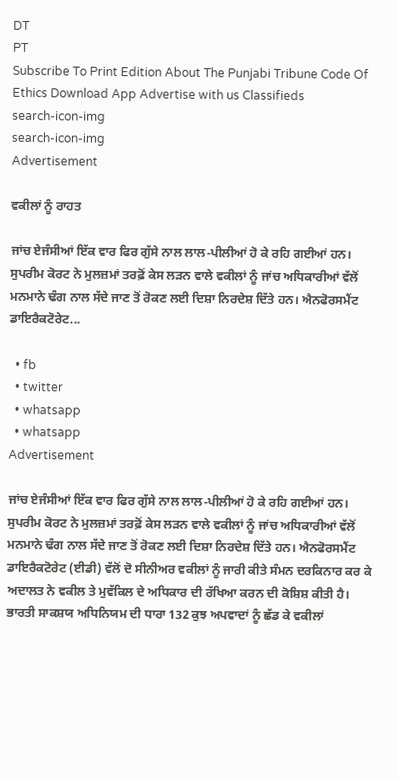DT
PT
Subscribe To Print Edition About The Punjabi Tribune Code Of Ethics Download App Advertise with us Classifieds
search-icon-img
search-icon-img
Advertisement

ਵਕੀਲਾਂ ਨੂੰ ਰਾਹਤ

ਜਾਂਚ ਏਜੰਸੀਆਂ ਇੱਕ ਵਾਰ ਫਿਰ ਗੁੱਸੇ ਨਾਲ ਲਾਲ-ਪੀਲੀਆਂ ਹੋ ਕੇ ਰਹਿ ਗਈਆਂ ਹਨ। ਸੁਪਰੀਮ ਕੋਰਟ ਨੇ ਮੁਲਜ਼ਮਾਂ ਤਰਫ਼ੋਂ ਕੇਸ ਲੜਨ ਵਾਲੇ ਵਕੀਲਾਂ ਨੂੰ ਜਾਂਚ ਅਧਿਕਾਰੀਆਂ ਵੱਲੋਂ ਮਨਮਾਨੇ ਢੰਗ ਨਾਲ ਸੱਦੇ ਜਾਣ ਤੋਂ ਰੋਕਣ ਲਈ ਦਿਸ਼ਾ ਨਿਰਦੇਸ਼ ਦਿੱਤੇ ਹਨ। ਐਨਫੋਰਸਮੈਂਟ ਡਾਇਰੈਕਟੋਰੇਟ...

  • fb
  • twitter
  • whatsapp
  • whatsapp
Advertisement

ਜਾਂਚ ਏਜੰਸੀਆਂ ਇੱਕ ਵਾਰ ਫਿਰ ਗੁੱਸੇ ਨਾਲ ਲਾਲ-ਪੀਲੀਆਂ ਹੋ ਕੇ ਰਹਿ ਗਈਆਂ ਹਨ। ਸੁਪਰੀਮ ਕੋਰਟ ਨੇ ਮੁਲਜ਼ਮਾਂ ਤਰਫ਼ੋਂ ਕੇਸ ਲੜਨ ਵਾਲੇ ਵਕੀਲਾਂ ਨੂੰ ਜਾਂਚ ਅਧਿਕਾਰੀਆਂ ਵੱਲੋਂ ਮਨਮਾਨੇ ਢੰਗ ਨਾਲ ਸੱਦੇ ਜਾਣ ਤੋਂ ਰੋਕਣ ਲਈ ਦਿਸ਼ਾ ਨਿਰਦੇਸ਼ ਦਿੱਤੇ ਹਨ। ਐਨਫੋਰਸਮੈਂਟ ਡਾਇਰੈਕਟੋਰੇਟ (ਈਡੀ) ਵੱਲੋਂ ਦੋ ਸੀਨੀਅਰ ਵਕੀਲਾਂ ਨੂੰ ਜਾਰੀ ਕੀਤੇ ਸੰਮਨ ਦਰਕਿਨਾਰ ਕਰ ਕੇ ਅਦਾਲਤ ਨੇ ਵਕੀਲ ਤੇ ਮੁਵੱਕਿਲ ਦੇ ਅਧਿਕਾਰ ਦੀ ਰੱਖਿਆ ਕਰਨ ਦੀ ਕੋਸ਼ਿਸ਼ ਕੀਤੀ ਹੈ। ਭਾਰਤੀ ਸਾਕਸ਼ਯ ਅਧਿਨਿਯਮ ਦੀ ਧਾਰਾ 132 ਕੁਝ ਅਪਵਾਦਾਂ ਨੂੰ ਛੱਡ ਕੇ ਵਕੀਲਾਂ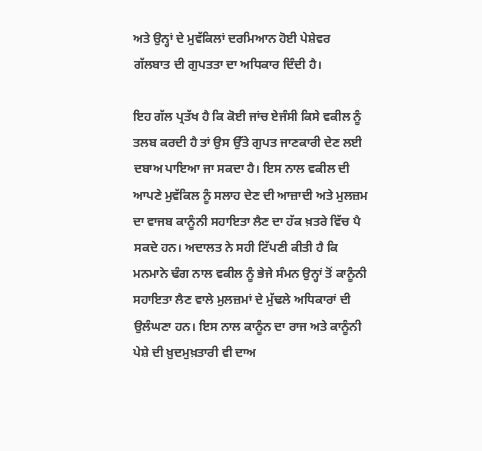ਅਤੇ ਉਨ੍ਹਾਂ ਦੇ ਮੁਵੱਕਿਲਾਂ ਦਰਮਿਆਨ ਹੋਈ ਪੇਸ਼ੇਵਰ ਗੱਲਬਾਤ ਦੀ ਗੁਪਤਤਾ ਦਾ ਅਧਿਕਾਰ ਦਿੰਦੀ ਹੈ।

ਇਹ ਗੱਲ ਪ੍ਰਤੱਖ ਹੈ ਕਿ ਕੋਈ ਜਾਂਚ ਏਜੰਸੀ ਕਿਸੇ ਵਕੀਲ ਨੂੰ ਤਲਬ ਕਰਦੀ ਹੈ ਤਾਂ ਉਸ ਉੱਤੇ ਗੁਪਤ ਜਾਣਕਾਰੀ ਦੇਣ ਲਈ ਦਬਾਅ ਪਾਇਆ ਜਾ ਸਕਦਾ ਹੈ। ਇਸ ਨਾਲ ਵਕੀਲ ਦੀ ਆਪਣੇ ਮੁਵੱਕਿਲ ਨੂੰ ਸਲਾਹ ਦੇਣ ਦੀ ਆਜ਼ਾਦੀ ਅਤੇ ਮੁਲਜ਼ਮ ਦਾ ਵਾਜਬ ਕਾਨੂੰਨੀ ਸਹਾਇਤਾ ਲੈਣ ਦਾ ਹੱਕ ਖ਼ਤਰੇ ਵਿੱਚ ਪੈ ਸਕਦੇ ਹਨ। ਅਦਾਲਤ ਨੇ ਸਹੀ ਟਿੱਪਣੀ ਕੀਤੀ ਹੈ ਕਿ ਮਨਮਾਨੇ ਢੰਗ ਨਾਲ ਵਕੀਲ ਨੂੰ ਭੇਜੇ ਸੰਮਨ ਉਨ੍ਹਾਂ ਤੋਂ ਕਾਨੂੰਨੀ ਸਹਾਇਤਾ ਲੈਣ ਵਾਲੇ ਮੁਲਜ਼ਮਾਂ ਦੇ ਮੁੱਢਲੇ ਅਧਿਕਾਰਾਂ ਦੀ ਉਲੰਘਣਾ ਹਨ। ਇਸ ਨਾਲ ਕਾਨੂੰਨ ਦਾ ਰਾਜ ਅਤੇ ਕਾਨੂੰਨੀ ਪੇਸ਼ੇ ਦੀ ਖ਼ੁਦਮੁਖ਼ਤਾਰੀ ਵੀ ਦਾਅ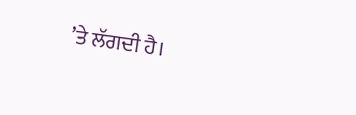’ਤੇ ਲੱਗਦੀ ਹੈ।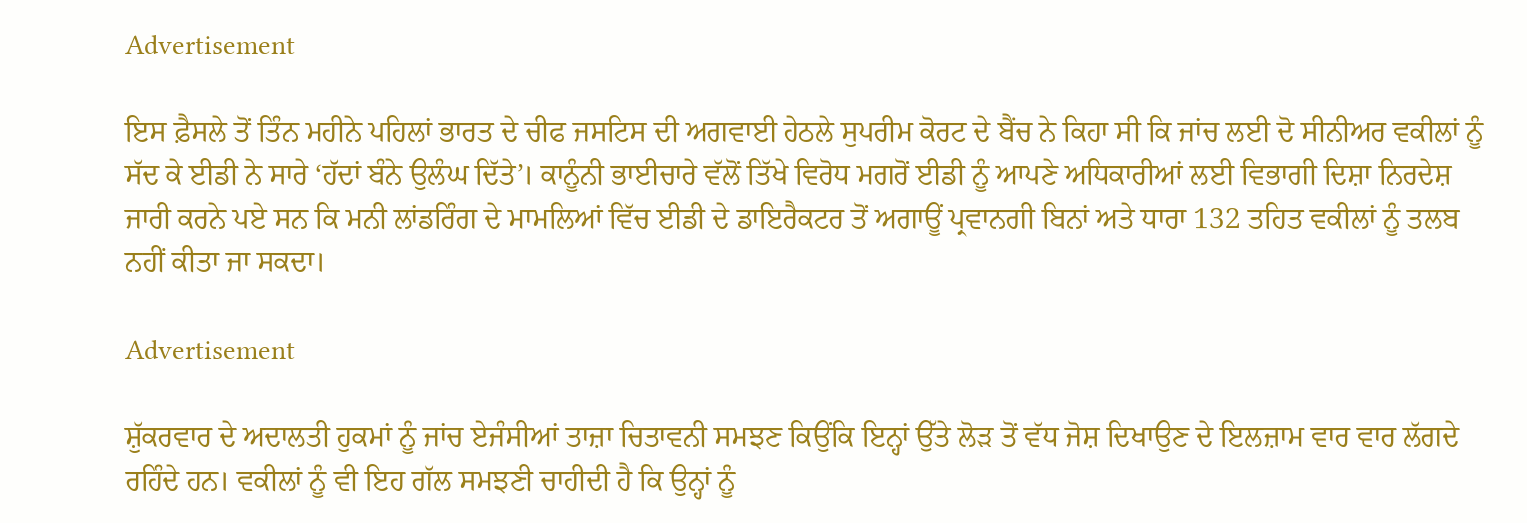Advertisement

ਇਸ ਫ਼ੈਸਲੇ ਤੋਂ ਤਿੰਨ ਮਹੀਨੇ ਪਹਿਲਾਂ ਭਾਰਤ ਦੇ ਚੀਫ ਜਸਟਿਸ ਦੀ ਅਗਵਾਈ ਹੇਠਲੇ ਸੁਪਰੀਮ ਕੋਰਟ ਦੇ ਬੈਂਚ ਨੇ ਕਿਹਾ ਸੀ ਕਿ ਜਾਂਚ ਲਈ ਦੋ ਸੀਨੀਅਰ ਵਕੀਲਾਂ ਨੂੰ ਸੱਦ ਕੇ ਈਡੀ ਨੇ ਸਾਰੇ ‘ਹੱਦਾਂ ਬੰਨੇ ਉਲੰਘ ਦਿੱਤੇ’। ਕਾਨੂੰਨੀ ਭਾਈਚਾਰੇ ਵੱਲੋਂ ਤਿੱਖੇ ਵਿਰੋਧ ਮਗਰੋਂ ਈਡੀ ਨੂੰ ਆਪਣੇ ਅਧਿਕਾਰੀਆਂ ਲਈ ਵਿਭਾਗੀ ਦਿਸ਼ਾ ਨਿਰਦੇਸ਼ ਜਾਰੀ ਕਰਨੇ ਪਏ ਸਨ ਕਿ ਮਨੀ ਲਾਂਡਰਿੰਗ ਦੇ ਮਾਮਲਿਆਂ ਵਿੱਚ ਈਡੀ ਦੇ ਡਾਇਰੈਕਟਰ ਤੋਂ ਅਗਾਊਂ ਪ੍ਰਵਾਨਗੀ ਬਿਨਾਂ ਅਤੇ ਧਾਰਾ 132 ਤਹਿਤ ਵਕੀਲਾਂ ਨੂੰ ਤਲਬ ਨਹੀਂ ਕੀਤਾ ਜਾ ਸਕਦਾ।

Advertisement

ਸ਼ੁੱਕਰਵਾਰ ਦੇ ਅਦਾਲਤੀ ਹੁਕਮਾਂ ਨੂੰ ਜਾਂਚ ਏਜੰਸੀਆਂ ਤਾਜ਼ਾ ਚਿਤਾਵਨੀ ਸਮਝਣ ਕਿਉਂਕਿ ਇਨ੍ਹਾਂ ਉੱਤੇ ਲੋੜ ਤੋਂ ਵੱਧ ਜੋਸ਼ ਦਿਖਾਉਣ ਦੇ ਇਲਜ਼ਾਮ ਵਾਰ ਵਾਰ ਲੱਗਦੇ ਰਹਿੰਦੇ ਹਨ। ਵਕੀਲਾਂ ਨੂੰ ਵੀ ਇਹ ਗੱਲ ਸਮਝਣੀ ਚਾਹੀਦੀ ਹੈ ਕਿ ਉਨ੍ਹਾਂ ਨੂੰ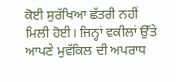ਕੋਈ ਸੁਰੱਖਿਆ ਛੱਤਰੀ ਨਹੀਂ ਮਿਲੀ ਹੋਈ। ਜਿਨ੍ਹਾਂ ਵਕੀਲਾਂ ਉੱਤੇ ਆਪਣੇ ਮੁਵੱਕਿਲ ਦੀ ਅਪਰਾਧ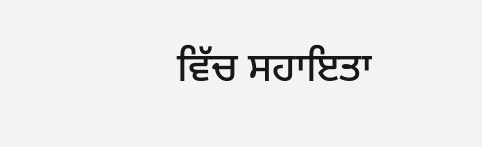ਵਿੱਚ ਸਹਾਇਤਾ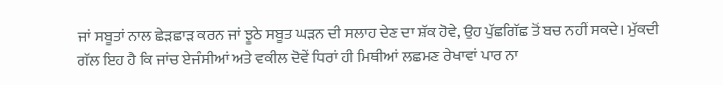ਜਾਂ ਸਬੂਤਾਂ ਨਾਲ ਛੇੜਛਾੜ ਕਰਨ ਜਾਂ ਝੂਠੇ ਸਬੂਤ ਘੜਨ ਦੀ ਸਲਾਹ ਦੇਣ ਦਾ ਸ਼ੱਕ ਹੋਵੇ, ਉਹ ਪੁੱਛਗਿੱਛ ਤੋਂ ਬਚ ਨਹੀਂ ਸਕਦੇ। ਮੁੱਕਦੀ ਗੱਲ ਇਹ ਹੈ ਕਿ ਜਾਂਚ ਏਜੰਸੀਆਂ ਅਤੇ ਵਕੀਲ ਦੋਵੇਂ ਧਿਰਾਂ ਹੀ ਮਿਥੀਆਂ ਲਛਮਣ ਰੇਖਾਵਾਂ ਪਾਰ ਨਾ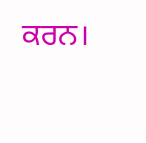ਕਰਨ।